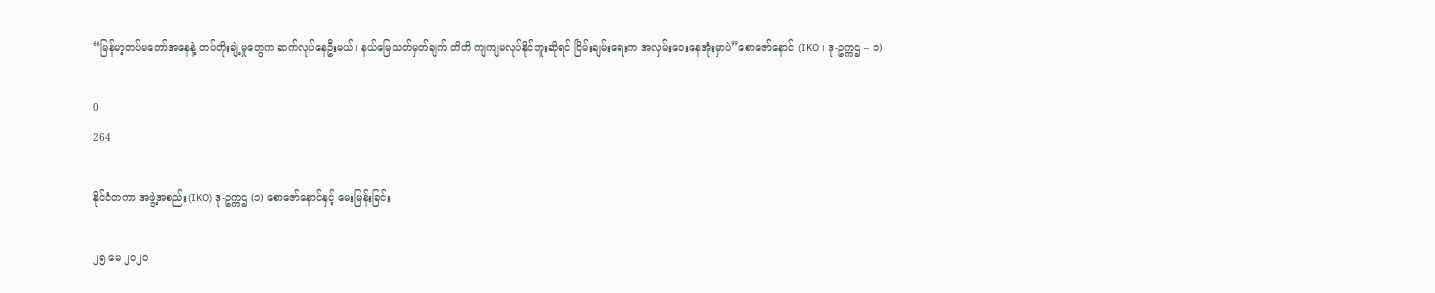“မြန်မာ့တပ်မတော်အနေနဲ့ တပ်တိုးချဲ့မှုတွေက ဆက်လုပ်နေဦးမယ်၊ နယ်မြေသတ်မှတ်ချက် တိတိ ကျကျမလုပ်နိုင်ဘူးဆိုရင် ငြိမ်းချမ်းရေးက အလှမ်းဝေးနေအုံးမှာပဲ”စောဇော်နောင် (IKO ၊ ဒု-ဥက္ကဌ – ၁)

0
264

နိုင်ငံတကာ အဖွဲ့အစည်း(IKO) ဒု-ဥက္ကဌ (၁) စောဇော်နောင်နှင့် မေးမြန်းခြင်း

၂၅ မေ ၂၀၂၀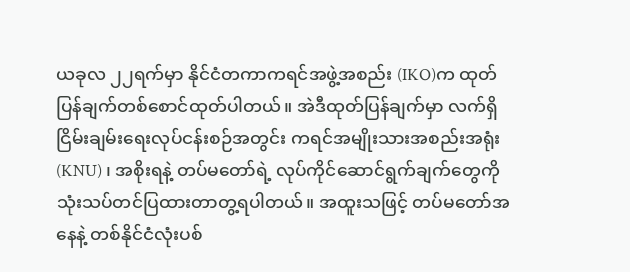ယခုလ ၂၂ရက်မှာ နိုင်ငံတကာကရင်အဖွဲ့အစည်း (IKO)က ထုတ်ပြန်ချက်တစ်စောင်ထုတ်ပါတယ်။ အဲဒီထုတ်ပြန်ချက်မှာ လက်ရှိငြိမ်းချမ်းရေးလုပ်ငန်းစဉ်အတွင်း ကရင်အမျိုးသားအစည်းအရုံး(KNU) ၊ အစိုးရနဲ့ တပ်မတော်ရဲ့ လုပ်ကိုင်ဆောင်ရွက်ချက်တွေကို သုံးသပ်တင်ပြထားတာတွ့ရပါတယ်။ အထူးသဖြင့် တပ်မတော်အနေနဲ့ တစ်နိုင်ငံလုံးပစ်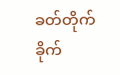ခတ်တိုက်ခိုက်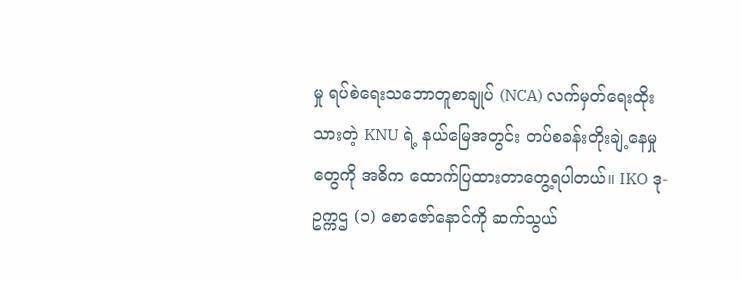မှု ရပ်စဲရေးသဘောတူစာချုပ် (NCA) လက်မှတ်ရေးထိုးသားတဲ့ KNU ရဲ့ နယ်မြေအတွင်း တပ်စခန်းတိုးချဲ့နေမှုတွေကို အဓိက ထောက်ပြထားတာတွေ့ရပါတယ်။ IKO ဒု-ဥက္ကဌ (၁) စောဇော်နောင်ကို ဆက်သွယ်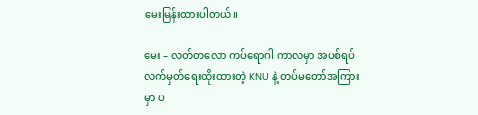မေးမြန်းထားပါတယ်။

မေး – လတ်တလော ကပ်ရောဂါ ကာလမှာ အပစ်ရပ်လက်မှတ်ရေးထိုးထားတဲ့ KNU နဲ့ တပ်မတော်အကြားမှာ ပ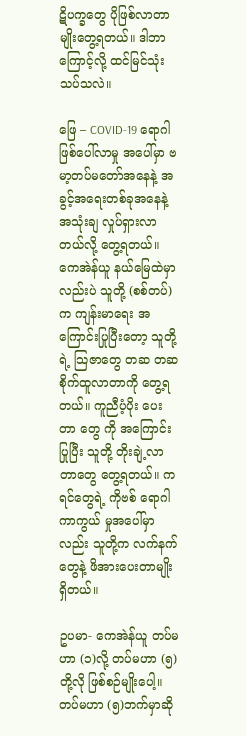ဋိပက္ခတွေ ပိုဖြစ်လာတာမျိုးတွေ့ရတယ်။ ဒါဘာကြောင့်လို့ ထင်မြင်သုံးသပ်သလဲ။

ဖြေ – COVID-19 ရောဂါဖြစ်ပေါ်လာမှု အပေါ်မှာ ဗမာ့တပ်မတော်အနေနဲ့ အခွင့်အရေးတစ်ခုအနေနဲ့ အသုံးချ လှုပ်ရှားလာတယ်လို့ တွေ့ရတယ်။ ကေအဲန်ယူ နယ်မြေထဲမှာလည်းပဲ သူတို့ (စစ်တပ်)က ကျန်းမာရေး အကြောင်းပြုပြီးတော့ သူတို့ရဲ့ သြဇာတွေ တဆ တဆ စိုက်ထူလာတာကို တွေ့ရတယ်။ ကူညီပံ့ပိုး ပေးတာ တွေ ကို အကြောင်းပြုပြီး သူတို့ တိုးချဲ့လာတာတွေ တွေ့ရတယ်။ ကရင်တွေရဲ့ ကိုဗစ် ရောဂါ ကာကွယ် မှုအပေါ်မှာလည်း သူတို့က လက်နက်တွေနဲ့ ဖိအားပေးတာမျိုးရှိတယ်။

ဥပမာ- ကေအဲန်ယူ တပ်မဟာ (၁)လို့ တပ်မဟာ (၅)တို့လို ဖြစ်စဉ်မျိုးပေါ့။ တပ်မဟာ (၅)ဘက်မှာဆို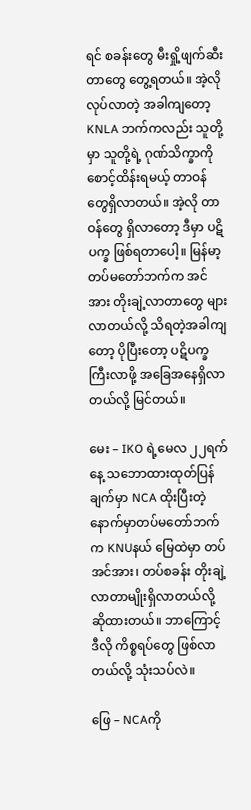ရင် စခန်းတွေ မီးရှို့ဖျက်ဆီးတာတွေ တွေ့ရတယ်။ အဲ့လို လုပ်လာတဲ့ အခါကျတော့ KNLA ဘက်ကလည်း သူတို့မှာ သူတို့ရဲ့ ဂုဏ်သိက္ခာကို စောင့်ထိန်းရမယ့် တာဝန်တွေရှိလာတယ်။ အဲ့လို တာဝန်တွေ ရှိလာတော့ ဒီမှာ ပဋိပက္ခ ဖြစ်ရတာပေါ့။ မြန်မာ့ တပ်မတော်ဘက်က အင်အား တိုးချဲ့လာတာတွေ များလာတယ်လို့ သိရတဲ့အခါကျတော့ ပိုပြီးတော့ ပဋိပက္ခ ကြီးလာဖို့ အခြေအနေရှိလာတယ်လို့ မြင်တယ်။

မေး – IKO ရဲ့မေလ ၂၂ရက်နေ့ သဘောထားထုတ်ပြန်ချက်မှာ NCA ထိုးပြီးတဲ့ နောက်မှာတပ်မတော်ဘက်က KNUနယ် မြေထဲမှာ တပ်အင်အား၊ တပ်စခန်း တိုးချဲ့လာတာမျိုးရှိလာတယ်လို့ ဆိုထားတယ်။ ဘာကြောင့် ဒီလို ကိစ္စရပ်တွေ ဖြစ်လာတယ်လို့ သုံးသပ်လဲ။

ဖြေ – NCAကို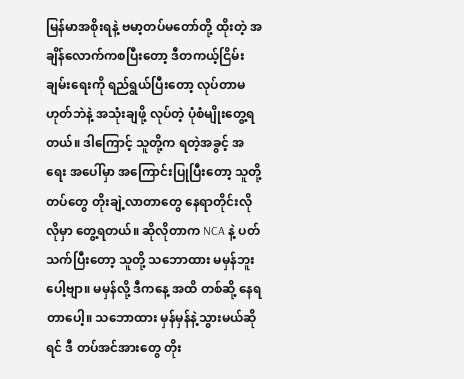မြန်မာအစိုးရနဲ့ ဗမာ့တပ်မတော်တို့ ထိုးတဲ့ အချိန်လောက်ကစပြီးတော့ ဒီတကယ့်ငြိမ်းချမ်းရေးကို ရည်ရွယ်ပြီးတော့ လုပ်တာမဟုတ်ဘဲနဲ့ အသုံးချဖို့ လုပ်တဲ့ ပုံစံမျိုးတွေ့ရတယ်။ ဒါကြောင့် သူတို့က ရတဲ့အခွင့် အရေး အပေါ်မှာ အကြောင်းပြုပြီးတော့ သူတို့ တပ်တွေ တိုးချဲ့လာတာတွေ နေရာတိုင်းလိုလိုမှာ တွေ့ရတယ်။ ဆိုလိုတာက NCA နဲ့ ပတ်သက်ပြီးတော့ သူတို့ သဘောထား မမှန်ဘူးပေါ့ဗျာ။ မမှန်လို့ ဒီကနေ့ အထိ တစ်ဆို့ နေရတာပေါ့။ သဘောထား မှန်မှန်နဲ့သွားမယ်ဆိုရင် ဒီ တပ်အင်အားတွေ တိုး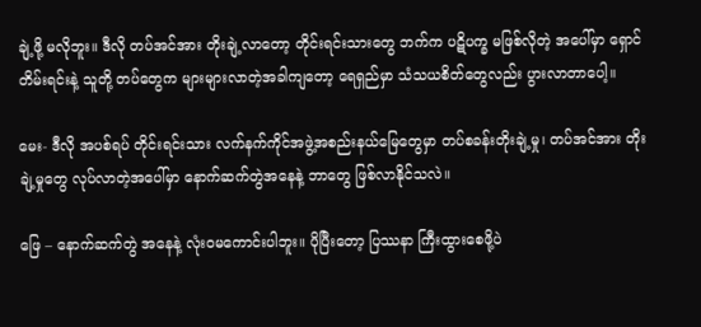ချဲ့ဖို့ မလိုဘူး။ ဒီလို တပ်အင်အား တိုးချဲ့လာတော့ တိုင်းရင်းသားတွေ ဘက်က ပဋိပက္ခ မဖြစ်လိုတဲ့ အပေါ်မှာ ရှောင်တိမ်းရင်းနဲ့ သူတို့ တပ်တွေက များများလာတဲ့အခါကျတော့ ရေရှည်မှာ သံသယစိတ်တွေလည်း ပွားလာတာပေါ့။

မေး- ဒီလို အပစ်ရပ် တိုင်းရင်းသား လက်နက်ကိုင်အဖွဲ့အစည်းနယ်မြေတွေမှာ တပ်စခန်းတိုးချဲ့မှု၊ တပ်အင်အား တိုးချဲ့မှုတွေ လုပ်လာတဲ့အပေါ်မှာ နောက်ဆက်တွဲအနေနဲ့ ဘာတွေ ဖြစ်လာနိုင်သလဲ။

ဖြေ – နောက်ဆက်တွဲ အနေနဲ့ လုံးဝမကောင်းပါဘူး။ ပိုပြီးတော့ ပြဿနာ ကြီးထွားစေဖို့ပဲ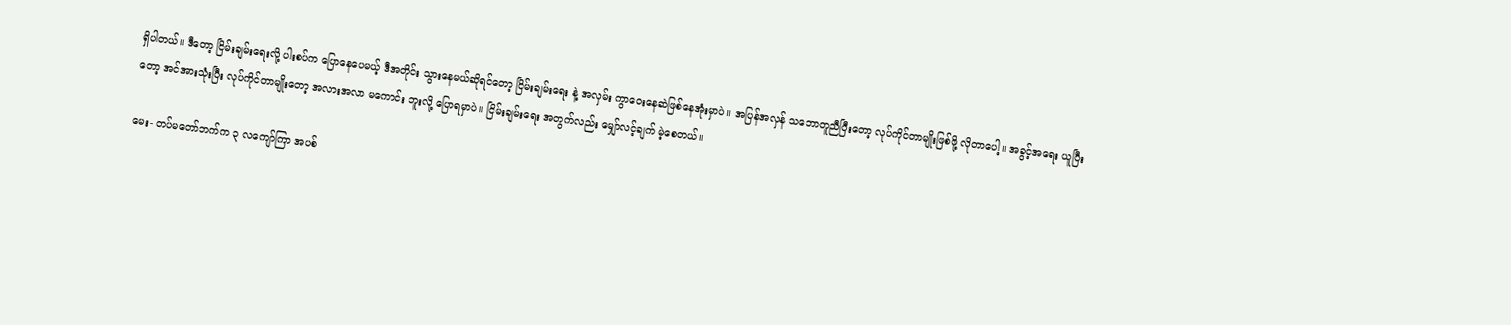ရှိပါတယ်။ ဒီတော့ ငြိမ်းချမ်းရေးလို့ ပါးစပ်က ပြောနေပေမယ့် ဒီအတိုင်း သွားနေမယ်ဆိုရင်တော့ ငြိမ်းချမ်းရေး နဲ့ အလှမ်း ကွာဝေးနေဆဲဖြစ်နေအုံးမှာပဲ။ အပြန်အလှန် သဘောတူညီပြီးတော့ လုပ်ကိုင်တာမျိုးဖြစ်ဖို့ လိုတာပေါ့။ အခွင့်အရေး ယူပြီးတော့ အင်အားသုံးပြီး လုပ်ကိုင်တာမျိုးတော့ အလားအလာ မကောင်း ဘူးလို့ ပြောရမှာပဲ။ ငြိမ်းချမ်းရေး အတွက်လည်း မျှော်လင့်ချက် မဲ့စေတယ်။

မေး- တပ်မတော်ဘက်က ၃ လကျော်ကြာ အပစ်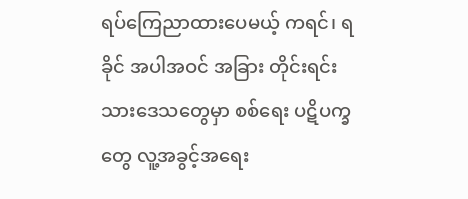ရပ်ကြေညာထားပေမယ့် ကရင်၊ ရခိုင် အပါအဝင် အခြား တိုင်းရင်း သားဒေသတွေမှာ စစ်ရေး ပဋိပက္ခတွေ လူ့အခွင့်အရေး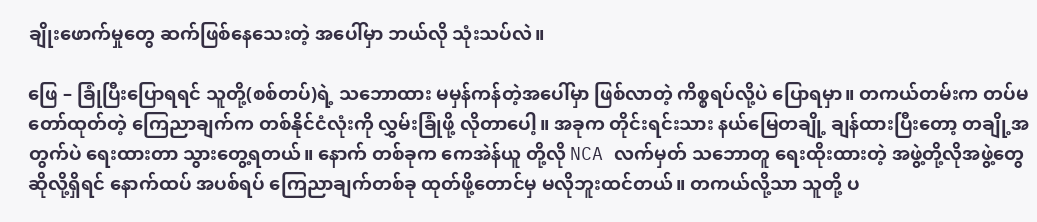ချိုးဖောက်မှုတွေ ဆက်ဖြစ်နေသေးတဲ့ အပေါ်မှာ ဘယ်လို သုံးသပ်လဲ။

ဖြေ – ခြုံပြီးပြောရရင် သူတို့(စစ်တပ်)ရဲ့ သဘောထား မမှန်ကန်တဲ့အပေါ်မှာ ဖြစ်လာတဲ့ ကိစ္စရပ်လို့ပဲ ပြောရမှာ။ တကယ်တမ်းက တပ်မတော်ထုတ်တဲ့ ကြေညာချက်က တစ်နိုင်ငံလုံးကို လွှမ်းခြုံဖို့ လိုတာပေါ့။ အခုက တိုင်းရင်းသား နယ်မြေတချို့ ချန်ထားပြီးတော့ တချို့အတွက်ပဲ ရေးထားတာ သွားတွေ့ရတယ်။ နောက် တစ်ခုက ကေအဲန်ယူ တို့လို NCA လက်မှတ် သဘောတူ ရေးထိုးထားတဲ့ အဖွဲ့တို့လိုအဖွဲ့တွေ ဆိုလို့ရှိရင် နောက်ထပ် အပစ်ရပ် ကြေညာချက်တစ်ခု ထုတ်ဖို့တောင်မှ မလိုဘူးထင်တယ်။ တကယ်လို့သာ သူတို့ ပ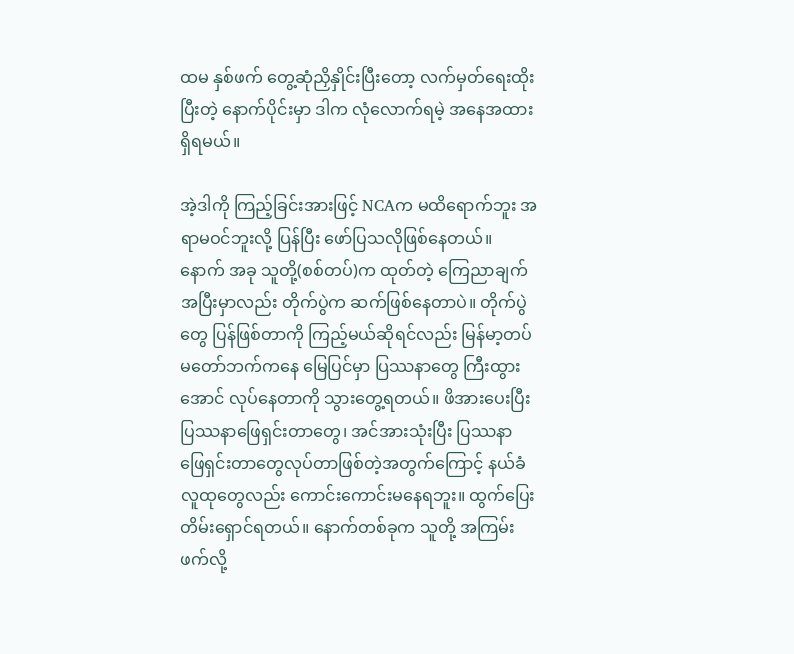ထမ နှစ်ဖက် တွေ့ဆုံညှိနှိုင်းပြီးတော့ လက်မှတ်ရေးထိုးပြီးတဲ့ နောက်ပိုင်းမှာ ဒါက လုံလောက်ရမဲ့ အနေအထား ရှိရမယ်။

အဲ့ဒါကို ကြည့်ခြင်းအားဖြင့် NCAက မထိရောက်ဘူး အရာမဝင်ဘူးလို့ ပြန်ပြီး ဖော်ပြသလိုဖြစ်နေတယ်။ နောက် အခု သူတို့(စစ်တပ်)က ထုတ်တဲ့ ကြေညာချက်အပြီးမှာလည်း တိုက်ပွဲက ဆက်ဖြစ်နေတာပဲ။ တိုက်ပွဲ တွေ ပြန်ဖြစ်တာကို ကြည့်မယ်ဆိုရင်လည်း မြန်မာ့တပ်မတော်ဘက်ကနေ မြေပြင်မှာ ပြဿနာတွေ ကြီးထွား အောင် လုပ်နေတာကို သွားတွေ့ရတယ်။ ဖိအားပေးပြီး ပြဿနာဖြေရှင်းတာတွေ၊ အင်အားသုံးပြီး ပြဿနာ ဖြေရှင်းတာတွေလုပ်တာဖြစ်တဲ့အတွက်ကြောင့် နယ်ခံ လူထုတွေလည်း ကောင်းကောင်းမနေရဘူး။ ထွက်ပြေးတိမ်းရှောင်ရတယ်။ နောက်တစ်ခုက သူတို့ အကြမ်းဖက်လို့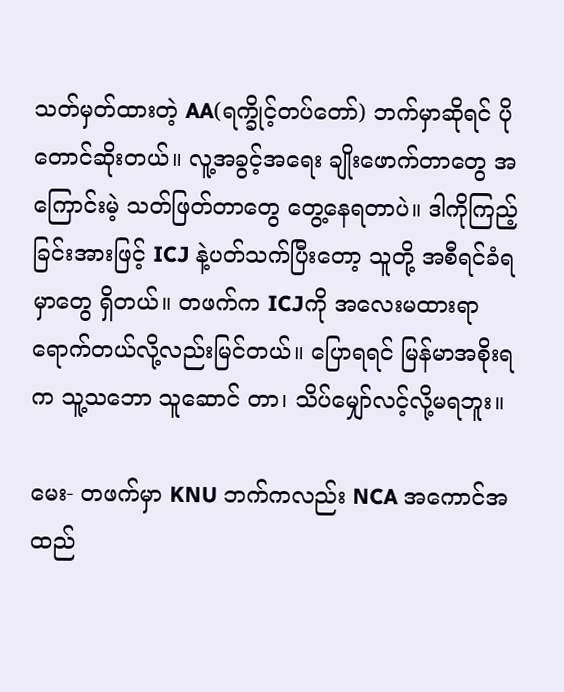သတ်မှတ်ထားတဲ့ AA(ရက္ခိုင့်တပ်တော်) ဘက်မှာဆိုရင် ပိုတောင်ဆိုးတယ်။ လူ့အခွင့်အရေး ချိုးဖောက်တာတွေ အကြောင်းမဲ့ သတ်ဖြတ်တာတွေ တွေ့နေရတာပဲ။ ဒါကိုကြည့်ခြင်းအားဖြင့် ICJ နဲ့ပတ်သက်ပြီးတော့ သူတို့ အစီရင်ခံရမှာတွေ ရှိတယ်။ တဖက်က ICJကို အလေးမထားရာ ရောက်တယ်လို့လည်းမြင်တယ်။ ပြောရရင် မြန်မာအစိုးရက သူ့သဘော သူဆောင် တာ၊ သိပ်မျှော်လင့်လို့မရဘူး။

မေး- တဖက်မှာ KNU ဘက်ကလည်း NCA အကောင်အထည်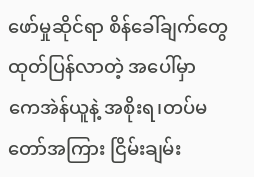ဖော်မှုဆိုင်ရာ စိန်ခေါ်ချက်တွေ ထုတ်ပြန်လာတဲ့ အပေါ်မှာ ကေအဲန်ယူနဲ့ အစိုးရ၊တပ်မတော်အကြား ငြိမ်းချမ်း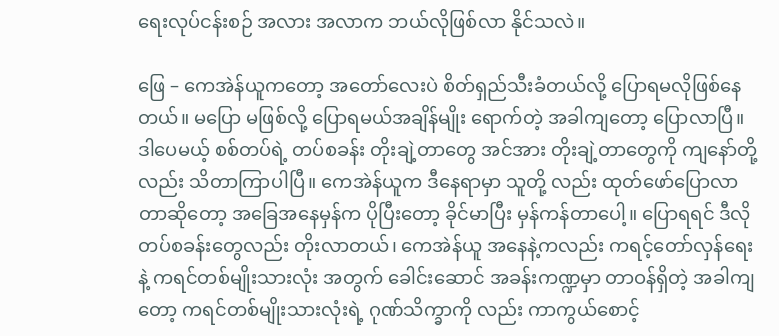ရေးလုပ်ငန်းစဉ် အလား အလာက ဘယ်လိုဖြစ်လာ နိုင်သလဲ။

ဖြေ – ကေအဲန်ယူကတော့ အတော်လေးပဲ စိတ်ရှည်သီးခံတယ်လို့ ပြောရမလိုဖြစ်နေတယ်။ မပြော မဖြစ်လို့ ပြောရမယ်အချိန်မျိုး ရောက်တဲ့ အခါကျတော့ ပြောလာပြီ။ ဒါပေမယ့် စစ်တပ်ရဲ့ တပ်စခန်း တိုးချဲ့တာတွေ အင်အား တိုးချဲ့တာတွေကို ကျနော်တို့လည်း သိတာကြာပါပြီ။ ကေအဲန်ယူက ဒီနေရာမှာ သူတို့ လည်း ထုတ်ဖော်ပြောလာတာဆိုတော့ အခြေအနေမှန်က ပိုပြီးတော့ ခိုင်မာပြီး မှန်ကန်တာပေါ့။ ပြောရရင် ဒီလို တပ်စခန်းတွေလည်း တိုးလာတယ်၊ ကေအဲန်ယူ အနေနဲ့ကလည်း ကရင့်တော်လှန်ရေးနဲ့ ကရင်တစ်မျိုးသားလုံး အတွက် ခေါင်းဆောင် အခန်းကဏ္ဍမှာ တာဝန်ရှိတဲ့ အခါကျတော့ ကရင်တစ်မျိုးသားလုံးရဲ့ ဂုဏ်သိက္ခာကို လည်း ကာကွယ်စောင့်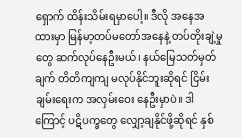ရှောက် ထိန်းသိမ်းရမှာပေါ့။ ဒီလို အနေအထားမှာ မြန်မာ့တပ်မတော်အနေနဲ့ တပ်တိုးချဲ့မှုတွေ ဆက်လုပ်နေဦးမယ်၊ နယ်မြေသတ်မှတ်ချက် တိတိကျကျ မလုပ်နိုင်ဘူးဆိုရင် ငြိမ်းချမ်းရေးက အလှမ်းဝေး နေဦးမှာပဲ။ ဒါကြောင့် ပဋိပက္ခတွေ လျှော့ချနိုင်ဖို့ဆိုရင် နှစ်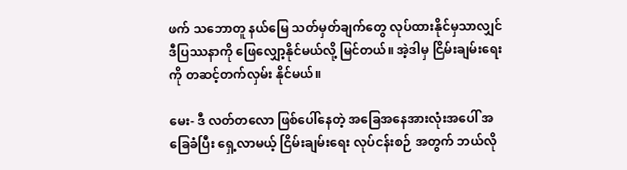ဖက် သဘောတူ နယ်မြေ သတ်မှတ်ချက်တွေ လုပ်ထားနိုင်မှသာလျှင် ဒီပြဿနာကို ဖြေလျှော့နိုင်မယ်လို့ မြင်တယ်။ အဲ့ဒါမှ ငြိမ်းချမ်းရေးကို တဆင့်တက်လှမ်း နိုင်မယ်။

မေး- ဒီ လတ်တလော ဖြစ်ပေါ်နေတဲ့ အခြေအနေအားလုံးအပေါ် အခြေခံပြီး ရှေ့လာမယ့် ငြိမ်းချမ်းရေး လုပ်ငန်းစဉ် အတွက် ဘယ်လို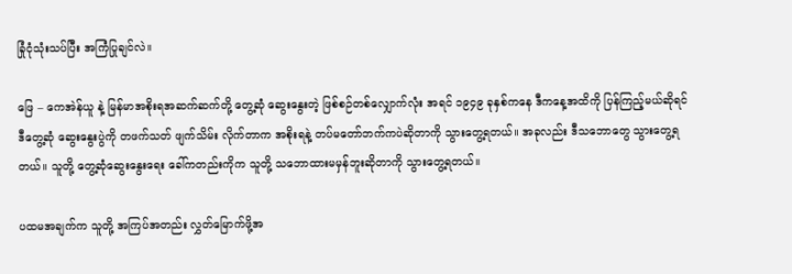ခြုံငုံသုံးသပ်ပြီး အကြံပြုချင်လဲ။

ဖြေ – ကေအဲန်ယူ နဲ့ မြန်မာအစိုးရအဆက်ဆက်တို့ တွေ့ဆုံ ဆွေးနွေးတဲ့ ဖြစ်စဉ်တစ်လျှောက်လုံး အရင် ၁၉၄၉ ခုနှစ်ကနေ ဒီကနေ့အထိကို ပြန်ကြည့်မယ်ဆိုရင် ဒီတွေ့ဆုံ ဆွေးနွေးပွဲကို တဖက်သတ် ဖျက်သိမ်း လိုက်တာက အစိုးရနဲ့ တပ်မတော်ဘက်ကပဲဆိုတာကို သွားတွေ့ရတယ်။ အခုလည်း ဒီသဘောတွေ သွားတွေ့ရတယ်။ သူတို့ တွေ့ဆုံဆွေးနွေးရေး ခေါ်ကတည်းကိုက သူတို့ သဘောထားမမှန်ဘူးဆိုတာကို သွားတွေ့ရတယ်။

ပထမအချက်က သူတို့ အကြပ်အတည်း လွှတ်မြောက်ဖို့အ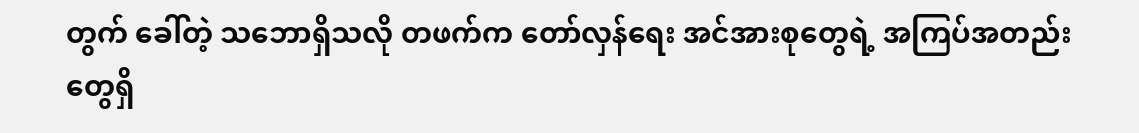တွက် ခေါ်တဲ့ သဘောရှိသလို တဖက်က တော်လှန်ရေး အင်အားစုတွေရဲ့ အကြပ်အတည်းတွေရှိ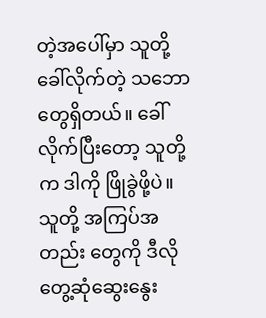တဲ့အပေါ်မှာ သူတို့ ခေါ်လိုက်တဲ့ သဘောတွေရှိတယ်။ ခေါ်လိုက်ပြီးတော့ သူတို့က ဒါကို ဖြိုခွဲဖို့ပဲ။ သူတို့ အကြပ်အတည်း တွေကို ဒီလို တွေ့ဆုံဆွေးနွေး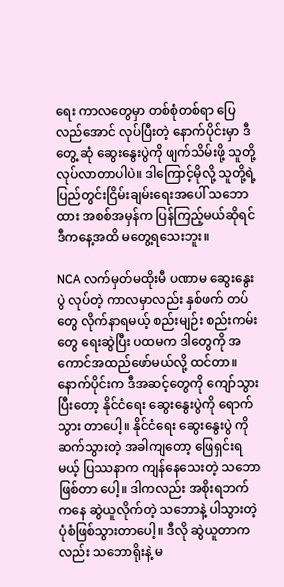ရေး ကာလတွေမှာ တစ်စုံတစ်ရာ ပြေလည်အောင် လုပ်ပြီးတဲ့ နောက်ပိုင်းမှာ ဒီတွေ့ ဆုံ ဆွေးနွေးပွဲကို ဖျက်သိမ်းဖို့ သူတို့လုပ်လာတာပါပဲ။ ဒါကြောင့်မိုလို့ သူတို့ရဲ့ ပြည်တွင်းငြိမ်းချမ်းရေးအပေါ် သဘောထား အစစ်အမှန်က ပြန်ကြည့်မယ်ဆိုရင် ဒီကနေ့အထိ မတွေ့ရသေးဘူး။

NCA လက်မှတ်မထိုးမီ ပဏာမ ဆွေးနွေးပွဲ လုပ်တဲ့ ကာလမှာလည်း နှစ်ဖက် တပ်တွေ လိုက်နာရမယ့် စည်းမျဉ်း စည်းကမ်းတွေ ရေးဆွဲပြီး ပထမက ဒါတွေကို အကောင်အထည်ဖော်မယ်လို့ ထင်တာ။ နောက်ပိုင်းက ဒီအဆင့်တွေကို ကျော်သွားပြီးတော့ နိုင်ငံရေး ဆွေးနွေးပွဲကို ရောက်သွား တာပေါ့။ နိုင်ငံရေး ဆွေးနွေးပွဲ ကိုဆက်သွားတဲ့ အခါကျတော့ ဖြေရှင်းရမယ့် ပြဿနာက ကျန်နေသေးတဲ့ သဘောဖြစ်တာ ပေါ့။ ဒါကလည်း အစိုးရဘက်ကနေ ဆွဲယူလိုက်တဲ့ သဘောနဲ့ ပါသွားတဲ့ ပုံစံဖြစ်သွားတာပေါ့။ ဒီလို ဆွဲယူတာကလည်း သဘောရိုးနဲ့ မ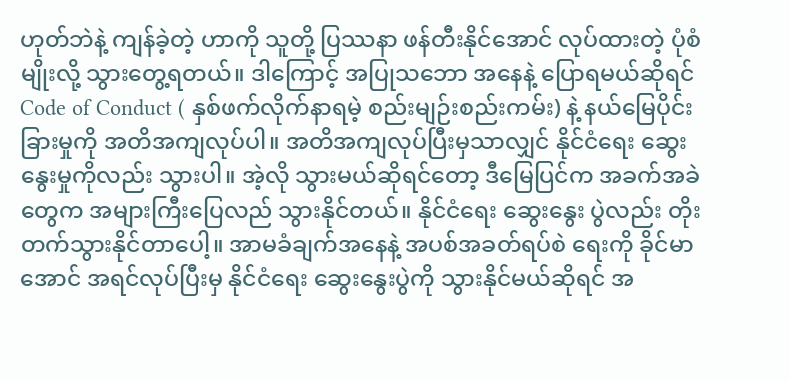ဟုတ်ဘဲနဲ့ ကျန်ခဲ့တဲ့ ဟာကို သူတို့ ပြဿနာ ဖန်တီးနိုင်အောင် လုပ်ထားတဲ့ ပုံစံမျိုးလို့ သွားတွေ့ရတယ်။ ဒါကြောင့် အပြုသဘော အနေနဲ့ ပြောရမယ်ဆိုရင် Code of Conduct ( နှစ်ဖက်လိုက်နာရမဲ့ စည်းမျဉ်းစည်းကမ်း) နဲ့ နယ်မြေပိုင်းခြားမှုကို အတိအကျလုပ်ပါ။ အတိအကျလုပ်ပြီးမှသာလျှင် နိုင်ငံရေး ဆွေးနွေးမှုကိုလည်း သွားပါ။ အဲ့လို သွားမယ်ဆိုရင်တော့ ဒီမြေပြင်က အခက်အခဲတွေက အများကြီးပြေလည် သွားနိုင်တယ်။ နိုင်ငံရေး ဆွေးနွေး ပွဲလည်း တိုးတက်သွားနိုင်တာပေါ့။ အာမခံချက်အနေနဲ့ အပစ်အခတ်ရပ်စဲ ရေးကို ခိုင်မာအောင် အရင်လုပ်ပြီးမှ နိုင်ငံရေး ဆွေးနွေးပွဲကို သွားနိုင်မယ်ဆိုရင် အ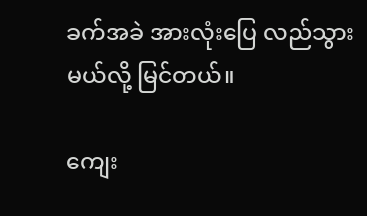ခက်အခဲ အားလုံးပြေ လည်သွားမယ်လို့ မြင်တယ်။

ကျေး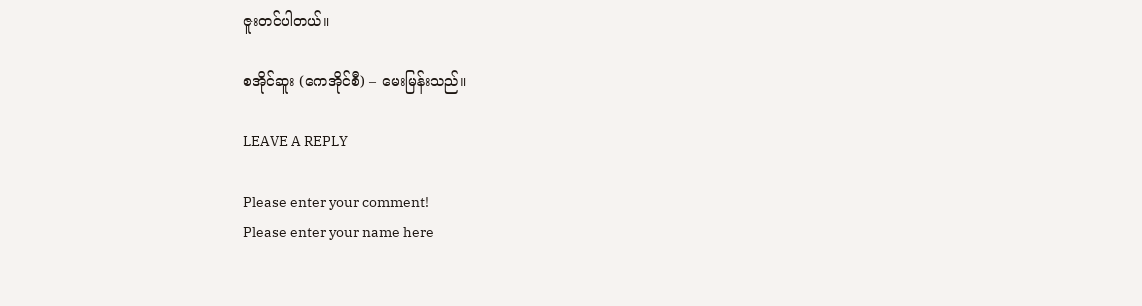ဇူးတင်ပါတယ်။

စအိုင်ဆူး (ကေအိုင်စီ) – မေးမြန်းသည်။

LEAVE A REPLY

Please enter your comment!
Please enter your name here